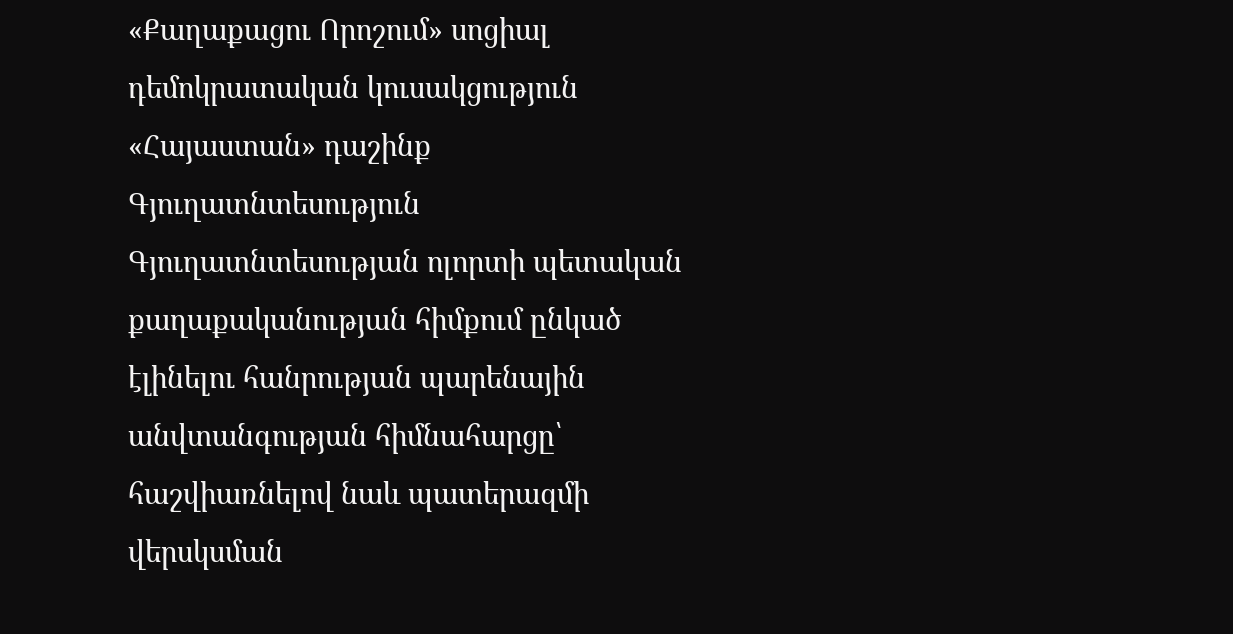«Քաղաքացու Որոշում» սոցիալ դեմոկրատական կուսակցություն
«Հայաստան» դաշինք
Գյուղատնտեսություն
Գյուղատնտեսության ոլորտի պետական քաղաքականության հիմքում ընկած էլինելու հանրության պարենային անվտանգության հիմնահարցը՝ հաշվիառնելով նաև պատերազմի վերսկսման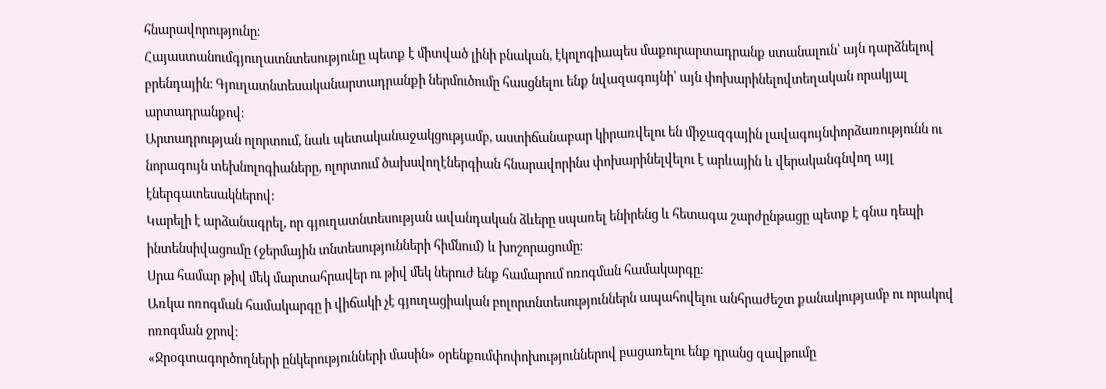հնարավորությունը։
Հայաստանումգյուղատնտեսությունը պետք է միտված լինի բնական, էկոլոգիապես մաքուրարտադրանք ստանալուն՝ այն դարձնելով բրենդային։ Գյուղատնտեսականարտադրանքի ներմուծումը հասցնելու ենք նվազագույնի՝ այն փոխարինելովտեղական որակյալ արտադրանքով։
Արտադրության ոլորտում, նաև պետականաջակցությամբ, աստիճանաբար կիրառվելու են միջազգային լավագույնփորձառությունն ու նորագույն տեխնոլոգիաները, ոլորտում ծախսվողէներգիան հնարավորինս փոխարինելվելու է արևային և վերականգնվող այլ էներգատեսակներով:
Կարելի է արձանագրել, որ գյուղատնտեսության ավանդական ձևերը սպառել ենիրենց և հետագա շարժընթացը պետք է գնա դեպի ինտենսիվացումը (ջերմային տնտեսությունների հիմնում) և խոշորացումը։
Սրա համար թիվ մեկ մարտահրավեր ու թիվ մեկ ներուժ ենք համարում ոռոգման համակարգը։
Առկա ոռոգման համակարգը ի վիճակի չէ գյուղացիական բոլորտնտեսություններն ապահովելու անհրաժեշտ քանակությամբ ու որակով ոռոգման ջրով։
«Ջրօգտագործողների ընկերությունների մասին» օրենքումփոփոխություններով բացառելու ենք դրանց զավթումը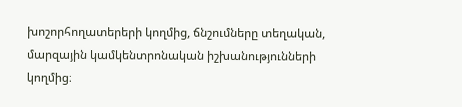խոշորհողատերերի կողմից, ճնշումները տեղական, մարզային կամկենտրոնական իշխանությունների կողմից։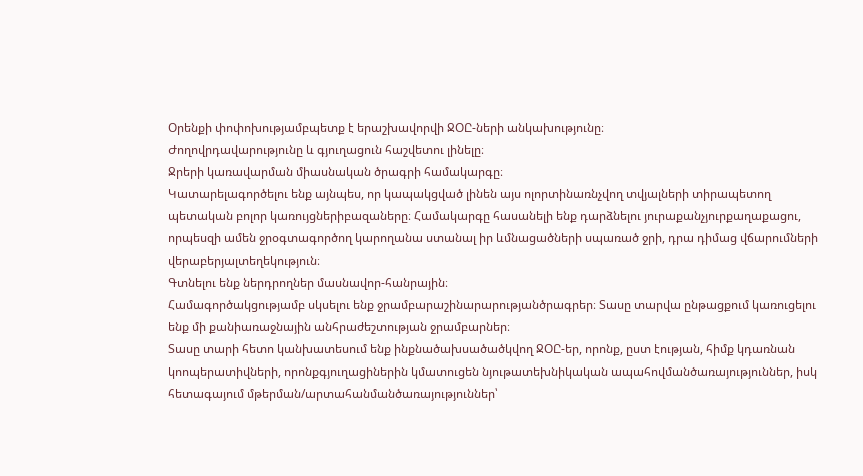Օրենքի փոփոխությամբպետք է երաշխավորվի ՋՕԸ-ների անկախությունը։
Ժողովրդավարությունը և գյուղացուն հաշվետու լինելը։
Ջրերի կառավարման միասնական ծրագրի համակարգը։
Կատարելագործելու ենք այնպես, որ կապակցված լինեն այս ոլորտինառնչվող տվյալների տիրապետող պետական բոլոր կառույցներիբազաները։ Համակարգը հասանելի ենք դարձնելու յուրաքանչյուրքաղաքացու, որպեսզի ամեն ջրօգտագործող կարողանա ստանալ իր ևմնացածների սպառած ջրի, դրա դիմաց վճարումների վերաբերյալտեղեկություն։
Գտնելու ենք ներդրողներ մասնավոր-հանրային։
Համագործակցությամբ սկսելու ենք ջրամբարաշինարարությանծրագրեր։ Տասը տարվա ընթացքում կառուցելու ենք մի քանիառաջնային անհրաժեշտության ջրամբարներ։
Տասը տարի հետո կանխատեսում ենք ինքնածախսածածկվող ՋՕԸ-եր, որոնք, ըստ էության, հիմք կդառնան կոոպերատիվների, որոնքգյուղացիներին կմատուցեն նյութատեխնիկական ապահովմանծառայություններ, իսկ հետագայում մթերման/արտահանմանծառայություններ՝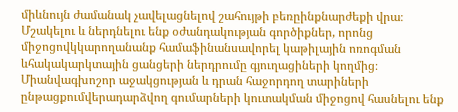միևնույն ժամանակ չավելացնելով շահույթի բեռըինքնարժեքի վրա։
Մշակելու և ներդնելու ենք օժանդակության գործիքներ, որոնց միջոցովկկարողանանք համաֆինանսավորել կաթիլային ոռոգման ևհակակարկտային ցանցերի ներդրումը գյուղացիների կողմից։ Միանվագխոշոր աջակցության և դրան հաջորդող տարիների ընթացքումվերադարձվող գումարների կուտակման միջոցով հասնելու ենք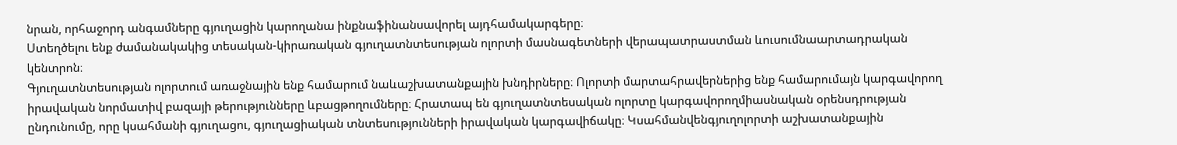նրան, որհաջորդ անգամները գյուղացին կարողանա ինքնաֆինանսավորել այդհամակարգերը։
Ստեղծելու ենք ժամանակակից տեսական-կիրառական գյուղատնտեսության ոլորտի մասնագետների վերապատրաստման ևուսումնաարտադրական կենտրոն։
Գյուղատնտեսության ոլորտում առաջնային ենք համարում նաևաշխատանքային խնդիրները։ Ոլորտի մարտահրավերներից ենք համարումայն կարգավորող իրավական նորմատիվ բազայի թերությունները ևբացթողումները։ Հրատապ են գյուղատնտեսական ոլորտը կարգավորողմիասնական օրենսդրության ընդունումը, որը կսահմանի գյուղացու, գյուղացիական տնտեսությունների իրավական կարգավիճակը։ Կսահմանվենգյուղոլորտի աշխատանքային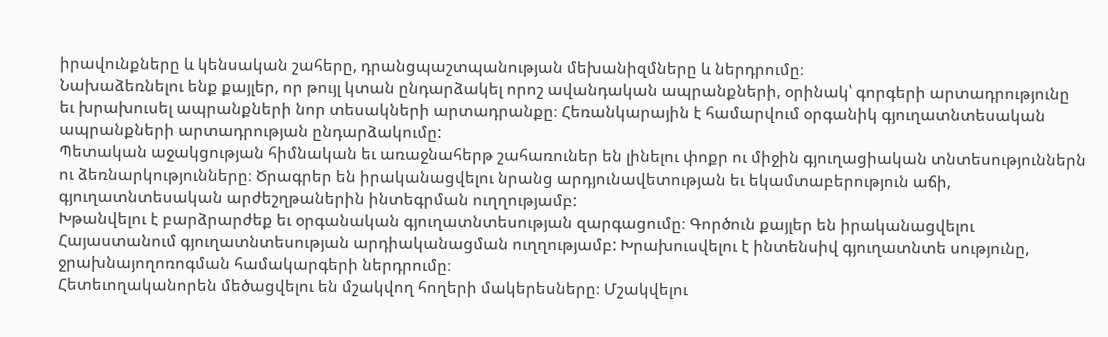իրավունքները և կենսական շահերը, դրանցպաշտպանության մեխանիզմները և ներդրումը։
Նախաձեռնելու ենք քայլեր, որ թույլ կտան ընդարձակել որոշ ավանդական ապրանքների, օրինակ՝ գորգերի արտադրությունը եւ խրախուսել ապրանքների նոր տեսակների արտադրանքը։ Հեռանկարային է համարվում օրգանիկ գյուղատնտեսական ապրանքների արտադրության ընդարձակումը:
Պետական աջակցության հիմնական եւ առաջնահերթ շահառուներ են լինելու փոքր ու միջին գյուղացիական տնտեսություններն ու ձեռնարկությունները։ Ծրագրեր են իրականացվելու նրանց արդյունավետության եւ եկամտաբերություն աճի, գյուղատնտեսական արժեշղթաներին ինտեգրման ուղղությամբ:
Խթանվելու է բարձրարժեք եւ օրգանական գյուղատնտեսության զարգացումը։ Գործուն քայլեր են իրականացվելու Հայաստանում գյուղատնտեսության արդիականացման ուղղությամբ: Խրախուսվելու է ինտենսիվ գյուղատնտե սությունը, ջրախնայողոռոգման համակարգերի ներդրումը։
Հետեւողականորեն մեծացվելու են մշակվող հողերի մակերեսները։ Մշակվելու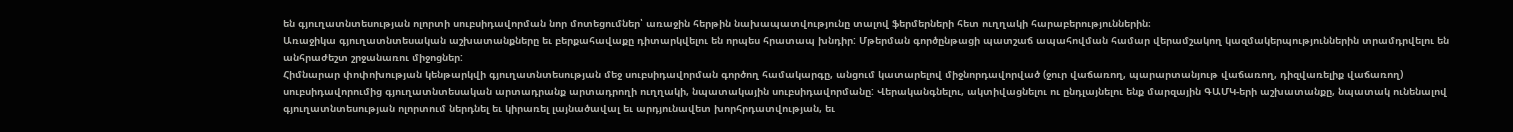են գյուղատնտեսության ոլորտի սուբսիդավորման նոր մոտեցումներ՝ առաջին հերթին նախապատվությունը տալով ֆերմերների հետ ուղղակի հարաբերություններին։
Առաջիկա գյուղատնտեսական աշխատանքները եւ բերքահավաքը դիտարկվելու են որպես հրատապ խնդիր: Մթերման գործընթացի պատշաճ ապահովման համար վերամշակող կազմակերպություններին տրամդրվելու են անհրաժեշտ շրջանառու միջոցներ:
Հիմնարար փոփոխության կենթարկվի գյուղատնտեսության մեջ սուբսիդավորման գործող համակարգը, անցում կատարելով միջնորդավորված (ջուր վաճառող, պարարտանյութ վաճառող, դիզվառելիք վաճառող) սուբսիդավորումից գյուղատնտեսական արտադրանք արտադրողի ուղղակի, նպատակային սուբսիդավորմանը: Վերականգնելու, ակտիվացնելու ու ընդլայնելու ենք մարզային ԳԱՄԿ-երի աշխատանքը, նպատակ ունենալով գյուղատնտեսության ոլորտում ներդնել եւ կիրառել լայնածավալ եւ արդյունավետ խորհրդատվության, եւ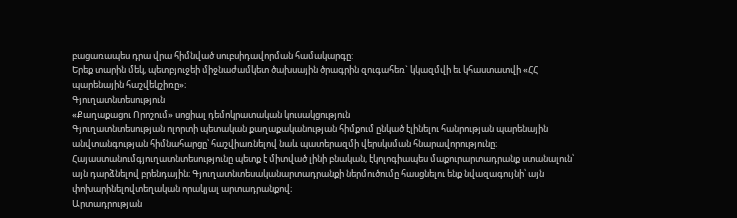բացառապես դրա վրա հիմնված սուբսիդավորման համակարգը:
Երեք տարին մեկ, պետբյուջեի միջնաժամկետ ծախսային ծրագրին զուգահեռ` կկազմվի եւ կհաստատվի «ՀՀ պարենային հաշվեկշիռը»։
Գյուղատնտեսություն
«Քաղաքացու Որոշում» սոցիալ դեմոկրատական կուսակցություն
Գյուղատնտեսության ոլորտի պետական քաղաքականության հիմքում ընկած էլինելու հանրության պարենային անվտանգության հիմնահարցը՝ հաշվիառնելով նաև պատերազմի վերսկսման հնարավորությունը։
Հայաստանումգյուղատնտեսությունը պետք է միտված լինի բնական, էկոլոգիապես մաքուրարտադրանք ստանալուն՝ այն դարձնելով բրենդային։ Գյուղատնտեսականարտադրանքի ներմուծումը հասցնելու ենք նվազագույնի՝ այն փոխարինելովտեղական որակյալ արտադրանքով։
Արտադրության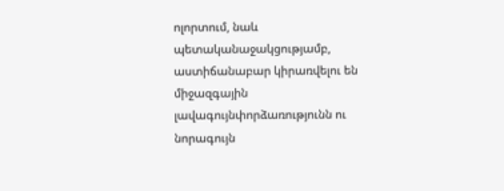ոլորտում, նաև պետականաջակցությամբ, աստիճանաբար կիրառվելու են միջազգային լավագույնփորձառությունն ու նորագույն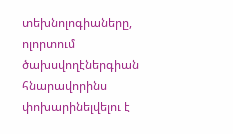տեխնոլոգիաները, ոլորտում ծախսվողէներգիան հնարավորինս փոխարինելվելու է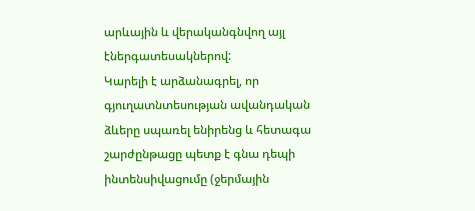արևային և վերականգնվող այլ էներգատեսակներով:
Կարելի է արձանագրել, որ գյուղատնտեսության ավանդական ձևերը սպառել ենիրենց և հետագա շարժընթացը պետք է գնա դեպի ինտենսիվացումը (ջերմային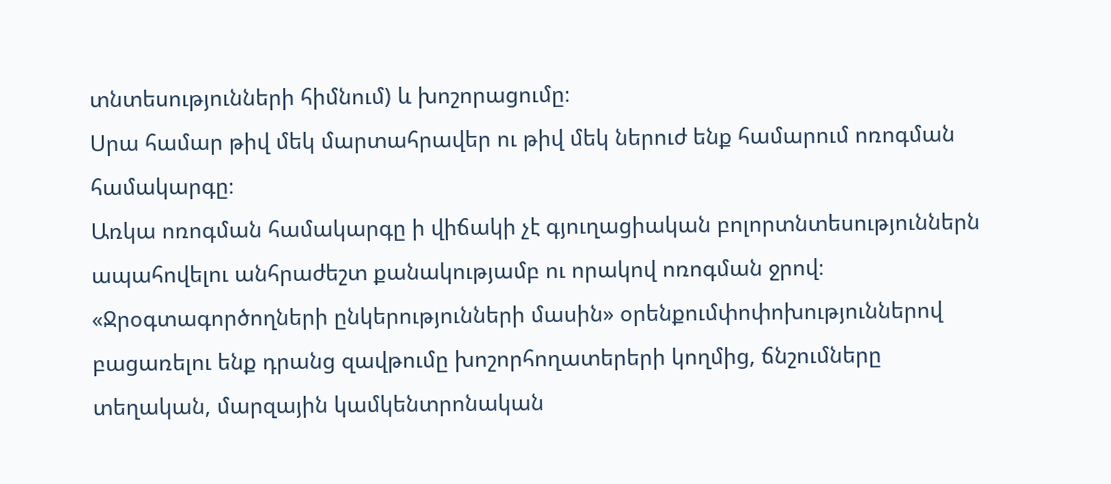տնտեսությունների հիմնում) և խոշորացումը։
Սրա համար թիվ մեկ մարտահրավեր ու թիվ մեկ ներուժ ենք համարում ոռոգման համակարգը։
Առկա ոռոգման համակարգը ի վիճակի չէ գյուղացիական բոլորտնտեսություններն ապահովելու անհրաժեշտ քանակությամբ ու որակով ոռոգման ջրով։
«Ջրօգտագործողների ընկերությունների մասին» օրենքումփոփոխություններով բացառելու ենք դրանց զավթումը խոշորհողատերերի կողմից, ճնշումները տեղական, մարզային կամկենտրոնական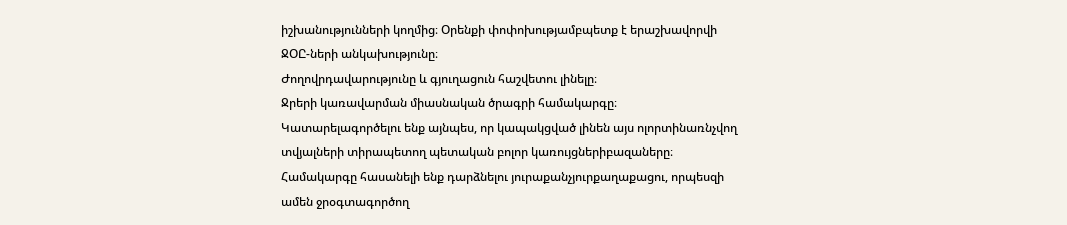իշխանությունների կողմից։ Օրենքի փոփոխությամբպետք է երաշխավորվի ՋՕԸ-ների անկախությունը։
Ժողովրդավարությունը և գյուղացուն հաշվետու լինելը։
Ջրերի կառավարման միասնական ծրագրի համակարգը։
Կատարելագործելու ենք այնպես, որ կապակցված լինեն այս ոլորտինառնչվող տվյալների տիրապետող պետական բոլոր կառույցներիբազաները։ Համակարգը հասանելի ենք դարձնելու յուրաքանչյուրքաղաքացու, որպեսզի ամեն ջրօգտագործող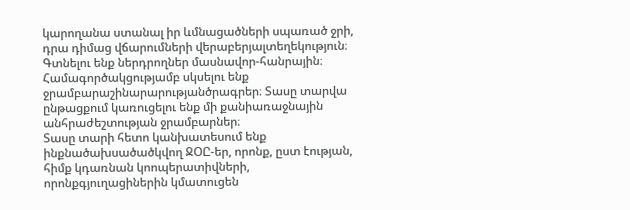կարողանա ստանալ իր ևմնացածների սպառած ջրի, դրա դիմաց վճարումների վերաբերյալտեղեկություն։
Գտնելու ենք ներդրողներ մասնավոր-հանրային։
Համագործակցությամբ սկսելու ենք ջրամբարաշինարարությանծրագրեր։ Տասը տարվա ընթացքում կառուցելու ենք մի քանիառաջնային անհրաժեշտության ջրամբարներ։
Տասը տարի հետո կանխատեսում ենք ինքնածախսածածկվող ՋՕԸ-եր, որոնք, ըստ էության, հիմք կդառնան կոոպերատիվների, որոնքգյուղացիներին կմատուցեն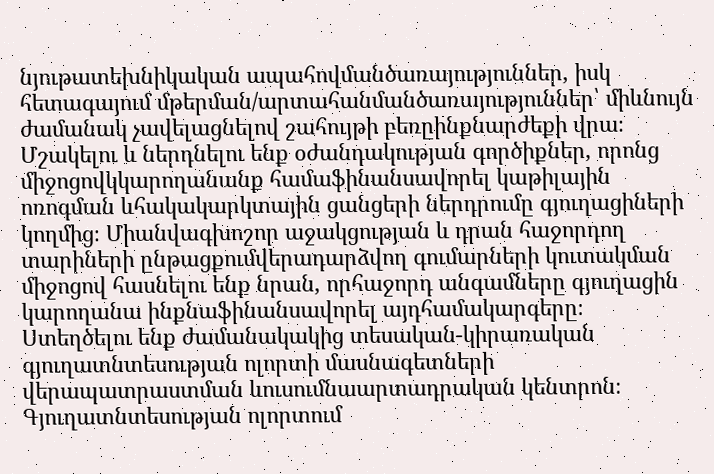նյութատեխնիկական ապահովմանծառայություններ, իսկ հետագայում մթերման/արտահանմանծառայություններ՝ միևնույն ժամանակ չավելացնելով շահույթի բեռըինքնարժեքի վրա։
Մշակելու և ներդնելու ենք օժանդակության գործիքներ, որոնց միջոցովկկարողանանք համաֆինանսավորել կաթիլային ոռոգման ևհակակարկտային ցանցերի ներդրումը գյուղացիների կողմից։ Միանվագխոշոր աջակցության և դրան հաջորդող տարիների ընթացքումվերադարձվող գումարների կուտակման միջոցով հասնելու ենք նրան, որհաջորդ անգամները գյուղացին կարողանա ինքնաֆինանսավորել այդհամակարգերը։
Ստեղծելու ենք ժամանակակից տեսական-կիրառական գյուղատնտեսության ոլորտի մասնագետների վերապատրաստման ևուսումնաարտադրական կենտրոն։
Գյուղատնտեսության ոլորտում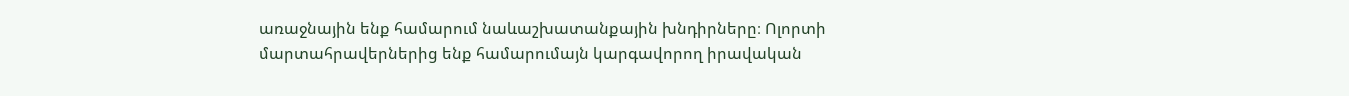առաջնային ենք համարում նաևաշխատանքային խնդիրները։ Ոլորտի մարտահրավերներից ենք համարումայն կարգավորող իրավական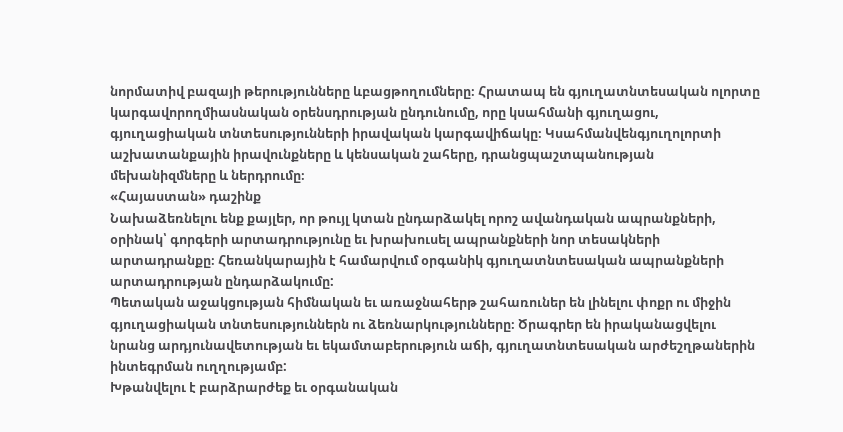նորմատիվ բազայի թերությունները ևբացթողումները։ Հրատապ են գյուղատնտեսական ոլորտը կարգավորողմիասնական օրենսդրության ընդունումը, որը կսահմանի գյուղացու, գյուղացիական տնտեսությունների իրավական կարգավիճակը։ Կսահմանվենգյուղոլորտի աշխատանքային իրավունքները և կենսական շահերը, դրանցպաշտպանության մեխանիզմները և ներդրումը։
«Հայաստան» դաշինք
Նախաձեռնելու ենք քայլեր, որ թույլ կտան ընդարձակել որոշ ավանդական ապրանքների, օրինակ՝ գորգերի արտադրությունը եւ խրախուսել ապրանքների նոր տեսակների արտադրանքը։ Հեռանկարային է համարվում օրգանիկ գյուղատնտեսական ապրանքների արտադրության ընդարձակումը:
Պետական աջակցության հիմնական եւ առաջնահերթ շահառուներ են լինելու փոքր ու միջին գյուղացիական տնտեսություններն ու ձեռնարկությունները։ Ծրագրեր են իրականացվելու նրանց արդյունավետության եւ եկամտաբերություն աճի, գյուղատնտեսական արժեշղթաներին ինտեգրման ուղղությամբ:
Խթանվելու է բարձրարժեք եւ օրգանական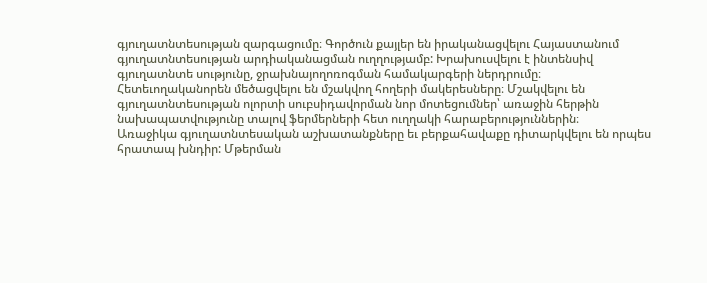գյուղատնտեսության զարգացումը։ Գործուն քայլեր են իրականացվելու Հայաստանում գյուղատնտեսության արդիականացման ուղղությամբ: Խրախուսվելու է ինտենսիվ գյուղատնտե սությունը, ջրախնայողոռոգման համակարգերի ներդրումը։
Հետեւողականորեն մեծացվելու են մշակվող հողերի մակերեսները։ Մշակվելու են գյուղատնտեսության ոլորտի սուբսիդավորման նոր մոտեցումներ՝ առաջին հերթին նախապատվությունը տալով ֆերմերների հետ ուղղակի հարաբերություններին։
Առաջիկա գյուղատնտեսական աշխատանքները եւ բերքահավաքը դիտարկվելու են որպես հրատապ խնդիր: Մթերման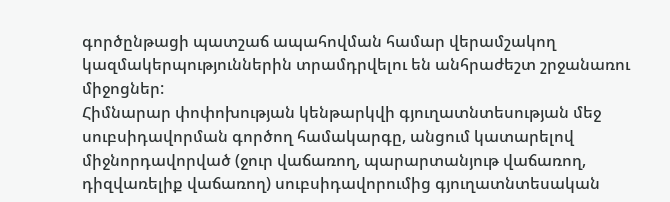գործընթացի պատշաճ ապահովման համար վերամշակող կազմակերպություններին տրամդրվելու են անհրաժեշտ շրջանառու միջոցներ:
Հիմնարար փոփոխության կենթարկվի գյուղատնտեսության մեջ սուբսիդավորման գործող համակարգը, անցում կատարելով միջնորդավորված (ջուր վաճառող, պարարտանյութ վաճառող, դիզվառելիք վաճառող) սուբսիդավորումից գյուղատնտեսական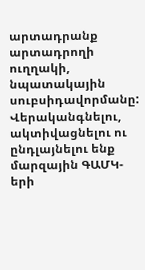արտադրանք արտադրողի ուղղակի, նպատակային սուբսիդավորմանը: Վերականգնելու, ակտիվացնելու ու ընդլայնելու ենք մարզային ԳԱՄԿ-երի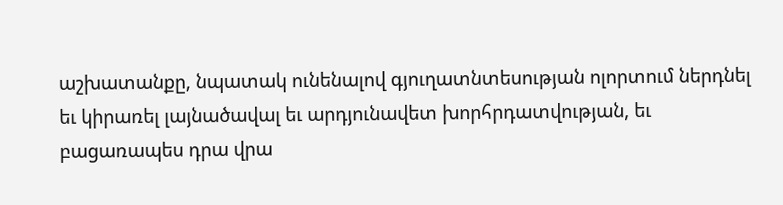աշխատանքը, նպատակ ունենալով գյուղատնտեսության ոլորտում ներդնել եւ կիրառել լայնածավալ եւ արդյունավետ խորհրդատվության, եւ բացառապես դրա վրա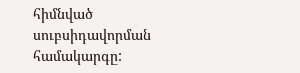հիմնված սուբսիդավորման համակարգը: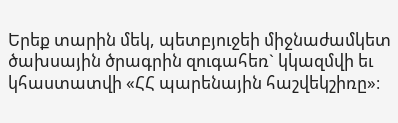Երեք տարին մեկ, պետբյուջեի միջնաժամկետ ծախսային ծրագրին զուգահեռ` կկազմվի եւ կհաստատվի «ՀՀ պարենային հաշվեկշիռը»։